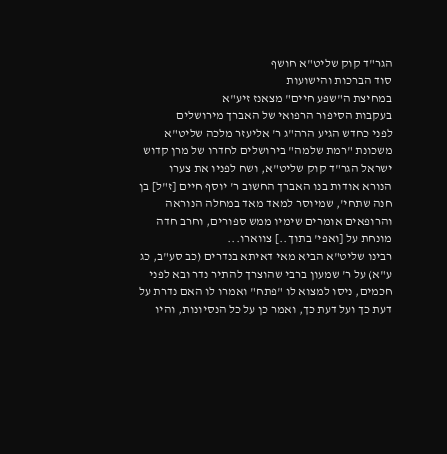הגר"ד קוק שליט"א חושף
סוד הברכות והישועות
במחיצת ה"שפע חיים" מצאנז זיע"א
בעקבות הסיפור הרפואי של האברך מירושלים
לפני כחדש הגיע הרה"ג ר' אליעזר מלכה שליט"א משכונת "רמת שלמה" בירושלים לחדרו של מרן קדוש ישראל הגר"ד קוק שליט"א, ושח לפניו את צערו הנורא אודות בנו האברך החשוב ר' יוסף חיים [ז"ל] בן חנה שתחי', שמיוסר למאד מאד במחלה הנוראה והרופאים אומרים שימיו ממש ספורים, וחרב חדה מונחת על [ואפי' בתוך..] צווארו...
רבינו שליט"א הביא מאי דאיתא בנדרים (כב סע"ב, כג ע"א) על ר' שמעון ברבי שהוצרך להתיר נדר ובא לפני חכמים, ניסו למצוא לו "פתח" ואמרו לו האם נדרת על דעת כך ועל דעת כך, ואמר כן על כל הנסיונות, והיו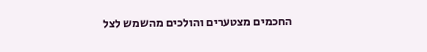החכמים מצטערים והולכים מהשמש לצל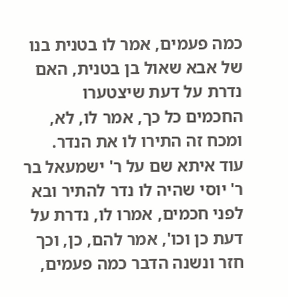כמה פעמים, אמר לו בטנית בנו של אבא שאול בן בטנית, האם נדרת על דעת שיצטערו החכמים כל כך, אמר לו, לא, ומכח זה התירו לו את הנדר.
עוד איתא שם על ר' ישמעאל בר ר' יוסי שהיה לו נדר להתיר ובא לפני חכמים, אמרו לו, נדרת על דעת כן וכו', אמר להם, כן, וכך חזר ונשנה הדבר כמה פעמים,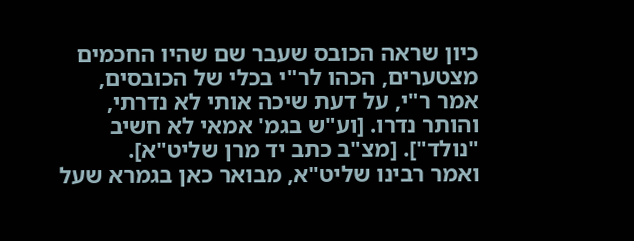כיון שראה הכובס שעבר שם שהיו החכמים מצטערים, הכהו לר"י בכלי של הכובסים, אמר ר"י, על דעת שיכה אותי לא נדרתי, והותר נדרו. [וע"ש בגמ' אמאי לא חשיב "נולד"]. [מצ"ב כתב יד מרן שליט"א].
ואמר רבינו שליט"א, מבואר כאן בגמרא שעל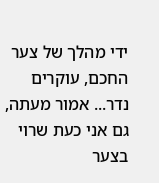ידי מהלך של צער החכם, עוקרים נדר... אמור מעתה, גם אני כעת שרוי בצער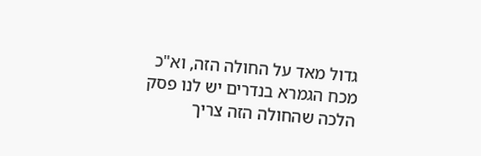גדול מאד על החולה הזה, וא"כ מכח הגמרא בנדרים יש לנו פסק הלכה שהחולה הזה צריך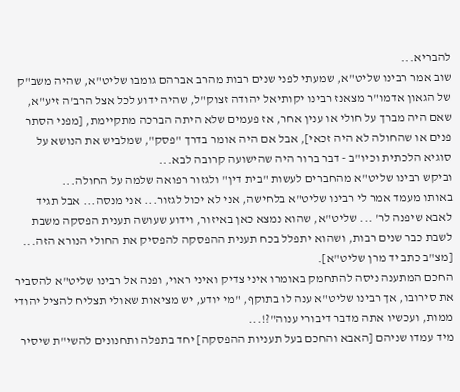להבריא...
שוב אמר רבינו שליט"א, שמעתי לפני שנים רבות מהרב אברהם גומבו שליט"א, שהיה משב"ק של הגאון אדמו"ר מצאנז רבינו יקותיאל יהודה זצוק"ל, שהיה ידוע לכל אצל הרב'ה זיע"א, שאם היה מברך על חולי או ענין אחר, אז פעמים שלא היתה הברכה מתקיימת, [מפני הסתר פנים או שהחולה לא היה זכאי], אבל אם היה אומר בדרך "פסק", שמלביש את הנושא על סוגיא הלכתית וכיו"ב - דבר ברור היה שהישועה קרובה לבא...
וביקש רבינו שליט"א מהחברים לעשות "בית דין" ולגזור רפואה שלמה על החולה...
באותו מעמד אמר לי רבינו שליט"א בלחישה, אני לא יכול לגזור... אני מנסה... אבל תגיד לאבא שיפנה לר' ... שליט"א, שהוא נמצא כאן באיזור, וידוע שעושה תענית הפסקה משבת לשבת כבר שנים רבות, ושהוא יתפלל בכח תענית ההפסקה להפסיק את החולי הנורא הזה... [מצ"ב כתב יד מרן שליט"א].
החכם המתענה ניסה להתחמק באומרו איני צדיק ואיני ראוי, ופנה אל רבינו שליט"א להסביר את סירובו, אך רבינו שליט"א ענה לו בתוקף, "מי יודע, יש מציאות שאולי תצליח להציל יהודי ממות, ועכשיו אתה מדבר דיבורי ענוה"?!...
מיד עמדו שניהם [האבא והחכם בעל תעניות ההפסקה] יחד בתפלה ותחנונים להשי"ת שיסיר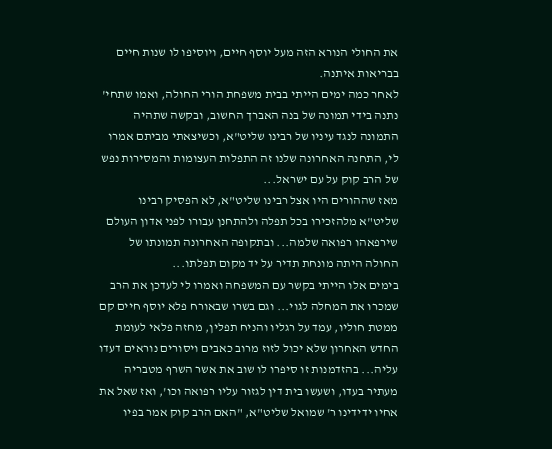את החולי הנורא הזה מעל יוסף חיים, ויוסיפו לו שנות חיים בבריאות איתנה.
לאחר כמה ימים הייתי בבית משפחת הורי החולה, ואמו שתחי' נתנה בידי תמונה של בנה האברך החשוב, ובקשה שתהיה התמונה לנגד עיניו של רבינו שליט"א, וכשיצאתי מביתם אמרו לי, התחנה האחרונה שלנו זה התפלות העצומות והמסירות נפש של הרב קוק על עם ישראל...
מאז שההורים היו אצל רבינו שליט"א, לא הפסיק רבינו שליט"א מלהזכירו בכל תפלה ולהתחנן עבורו לפני אדון העולם שירפאהו רפואה שלמה... ובתקופה האחרונה תמונתו של החולה היתה מונחת תדיר על יד מקום תפלתו...
בימים אלו הייתי בקשר עם המשפחה ואמרו לי לעדכן את הרב שמכרו את המחלה לגוי... וגם בשרו שבאורח פלא יוסף חיים קם ממטת חוליו, עמד על רגליו והניח תפלין, מחזה פלאי לעומת החדש האחרון שלא יכול לזוז מרוב כאבים ויסורים נוראים דעדו עליה... בהזדמנות זו סיפרו לו שוב את אשר השרף מטבריה מעתיר בעדו, ושעשו בית דין לגזור עליו רפואה וכו', ואז שאל את אחיו ידידינו ר' שמואל שליט"א, "האם הרב קוק אמר בפיו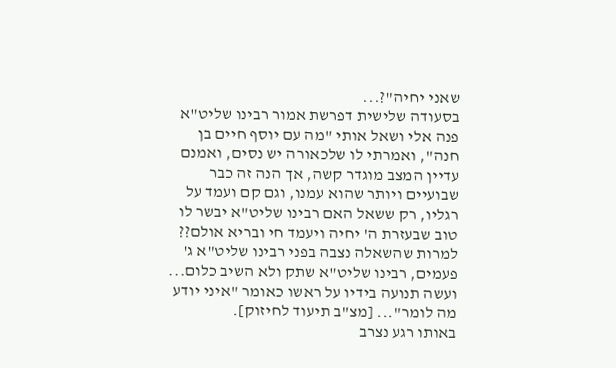שאני יחיה"?...
בסעודה שלישית דפרשת אמור רבינו שליט"א פנה אלי ושאל אותי "מה עם יוסף חיים בן חנה", ואמרתי לו שלכאורה יש נסים, ואמנם עדיין המצב מוגדר קשה, אך הנה זה כבר שבועיים ויותר שהוא עמנו, וגם קם ועמד על רגליו, רק ששאל האם רבינו שליט"א יבשר לו טוב שבעזרת ה' יחיה ויעמד חי ובריא אולם??
למרות שהשאלה נצבה בפני רבינו שליט"א ג' פעמים, רבינו שליט"א שתק ולא השיב כלום... ועשה תנועה בידיו על ראשו כאומר "איני יודע מה לומר"... [מצ"ב תיעוד לחיזוק].
באותו רגע נצרב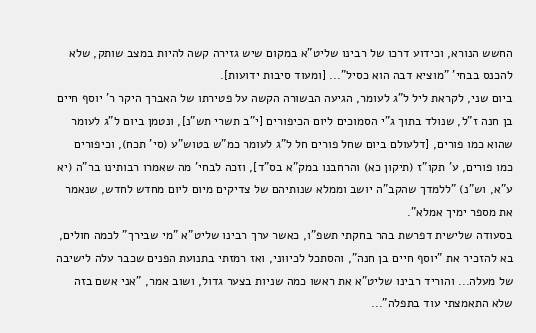החשש הנורא, וכידוע דרכו של רבינו שליט"א במקום שיש גזירה קשה להיות במצב שותק, שלא להכנס בבחי' "מוציא דבה הוא כסיל"... [ומעוד סיבות ידועות].
ביום שני, לקראת ליל ל"ג לעומר, הגיעה הבשורה הקשה על פטירתו של האברך היקר ר' יוסף חיים בן חנה ז"ל, שנולד בתוך ג"י הסמוכים ליום הכיפורים [י"ב תשרי תש"נ], ונטמן ביום ל"ג לעומר שהוא כמו פורים, [דלעולם ביום שחל פורים חל ל"ג לעומר כמ"ש בטוש"ע (סי' תכח), וכיפורים כמו פורים, ע' תקו"ז (תיקון כא) והרחבנו במק"א בס"ד], וזכה לבחי' מה שאמרו רבותינו בר"ה (יא ע"א, וש"נ) "ללמדך שהקב"ה יושב וממלא שנותיהם של צדיקים מיום ליום מחדש לחדש, שנאמר את מספר ימיך אמלא".
בסעודה שלישית דפרשת בהר בחקתי תשפ"ו, כאשר ערך רבינו שליט"א "מי שבירך" לכמה חולים, בא להזכיר את "יוסף חיים בן חנה", והסתכל לכיווני, ואז רמזתי בתנועת הפנים שכבר עלה לישיבה של מעלה... והוריד רבינו שליט"א את ראשו כמה שניות בצער גדול, ושוב אמר, "אני אשם בזה שלא התאמצתי עוד בתפלה"...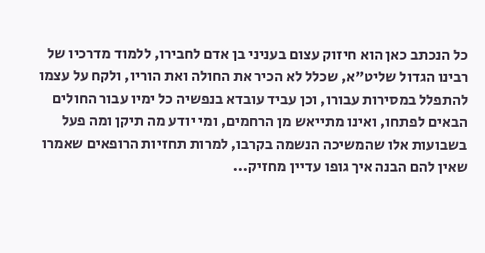כל הנכתב כאן הוא חיזוק עצום בעניני בן אדם לחבירו, ללמוד מדרכיו של רבינו הגדול שליט"א, שכלל לא הכיר את החולה ואת הוריו, ולקח על עצמו להתפלל במסירות עבורו, וכן עביד עובדא בנפשיה כל ימיו עבור החולים הבאים לפתחו, ואינו מתייאש מן הרחמים, ומי יודע מה תיקן ומה פעל בשבועות אלו שהמשיכה הנשמה בקרבו, למרות תחזיות הרופאים שאמרו שאין להם הבנה איך גופו עדיין מחזיק...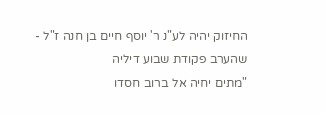החיזוק יהיה לע"נ ר' יוסף חיים בן חנה ז"ל - שהערב פקודת שבוע דיליה
"מתים יחיה אל ברוב חסדו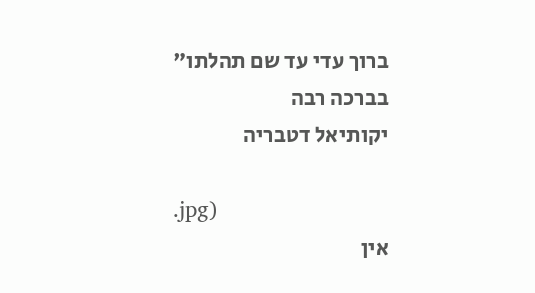ברוך עדי עד שם תהלתו"
בברכה רבה
יקותיאל דטבריה

.jpg)
אין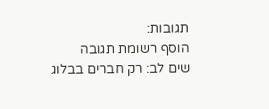תגובות:
הוסף רשומת תגובה
שים לב: רק חברים בבלוג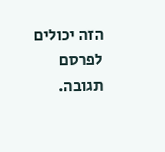הזה יכולים לפרסם תגובה.